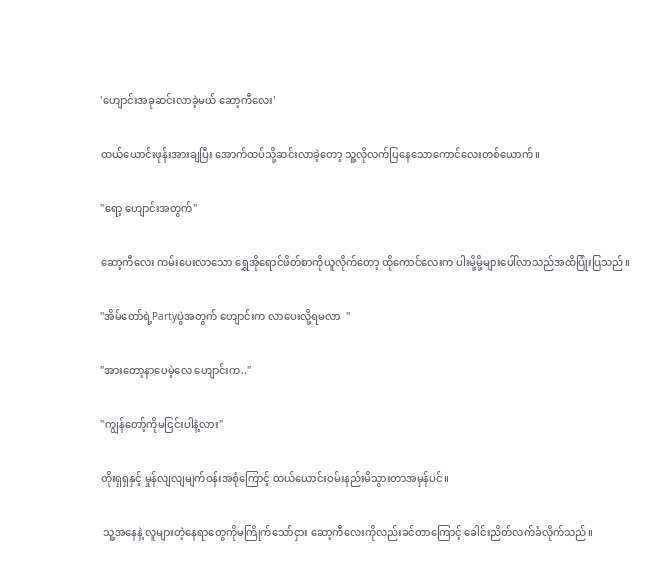'ဟျောင်းအခုဆင်းလာခဲ့မယ် ဆော့ကီလေး'

ထယ်ယောင်းဖုန်းအားချပြီး အောက်ထပ်သို့ဆင်းလာခဲ့တော့ သူ့လိုလက်ပြနေသောကောင်လေးတစ်ယောက်။

"ရော့ ဟျောင်းအတွက်"

ဆော့ကီလေး ကမ်းပေးလာသော ရွှေအိုရောင်ဖိတ်စာကိုယူလိုက်တော့ ထိုကောင်လေးက ပါးမို့မို့များပေါ်လာသည်အထိပြုံးပြသည်။

"အိမ်တော်ရဲ့Partyပွဲအတွက် ဟျောင်းက လာပေးလို့ရမလာ  "

"အားတော့နာပေမဲ့လေ ဟျောင်းက.."

"ကျွန်တော့်ကိုမငြင်းပါနဲ့လား"

တိုးရှရှနှင့် မှုန်လျလျမျက်ဝန်းအစုံကြောင့် ထယ်ယောင်းဝမ်းနည်းမိသွားတာအမှန်ပင်။

 သူ့အနေနဲ့ လူများတဲ့နေရာတွေကိုမကြိုက်သော်ငှား ဆော့ကီလေးကိုလည်းခင်တာကြောင့် ခေါင်းညိတ်လက်ခံလိုက်သည်။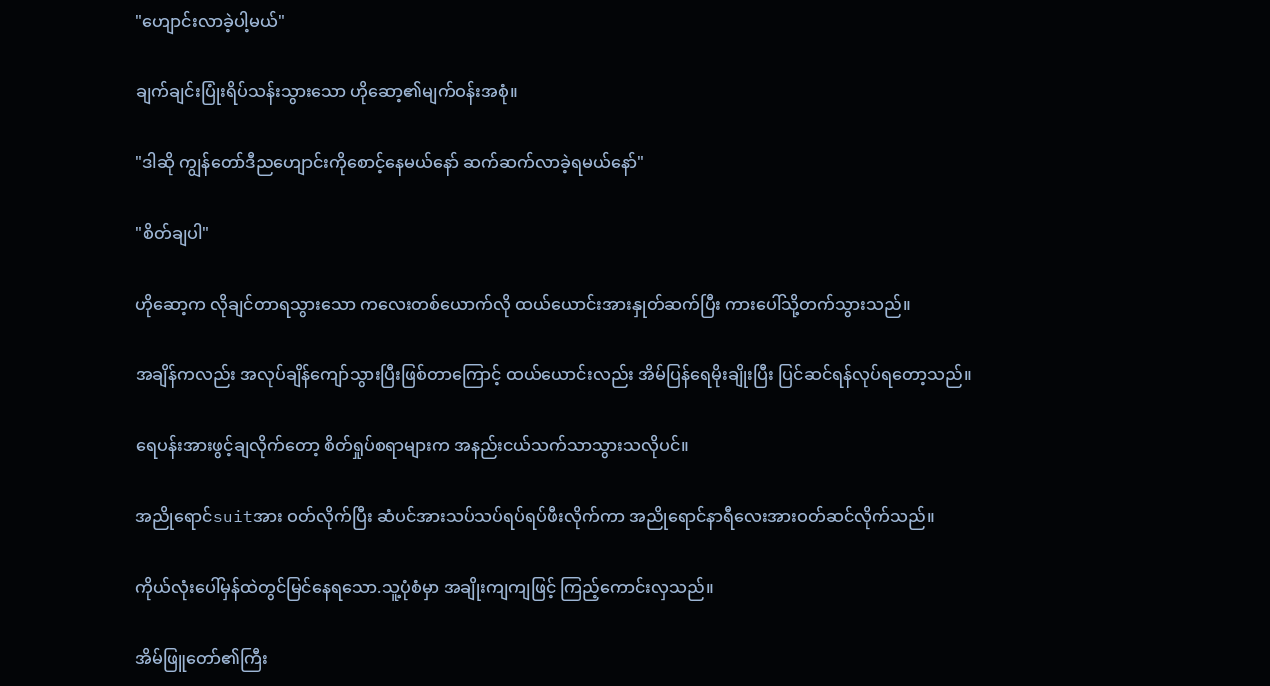"ဟျောင်းလာခဲ့ပါ့မယ်"

ချက်ချင်းပြုံးရိပ်သန်းသွားသော ဟိုဆော့၏မျက်ဝန်းအစုံ။

"ဒါဆို ကျွန်တော်ဒီညဟျောင်းကိုစောင့်နေမယ်နော် ဆက်ဆက်လာခဲ့ရမယ်နော်"

"စိတ်ချပါ"

ဟိုဆော့က လိုချင်တာရသွားသော ကလေးတစ်ယောက်လို ထယ်ယောင်းအားနှုတ်ဆက်ပြီး ကားပေါ်သို့တက်သွားသည်။

အချိန်ကလည်း အလုပ်ချိန်ကျော်သွားပြီးဖြစ်တာကြောင့် ထယ်ယောင်းလည်း အိမ်ပြန်ရေမိုးချိုးပြီး ပြင်ဆင်ရန်လုပ်ရတော့သည်။

ရေပန်းအားဖွင့်ချလိုက်တော့ စိတ်ရှုပ်စရာများက အနည်းငယ်သက်သာသွားသလိုပင်။

အညိုရောင်suitအား ဝတ်လိုက်ပြီး ဆံပင်အားသပ်သပ်ရပ်ရပ်ဖီးလိုက်ကာ အညိုရောင်နာရီလေးအားဝတ်ဆင်လိုက်သည်။

ကိုယ်လုံးပေါ်မှန်ထဲတွင်မြင်နေရသော.သူ့ပုံစံမှာ အချိုးကျကျဖြင့် ကြည့်ကောင်းလှသည်။

အိမ်ဖြူတော်၏ကြီး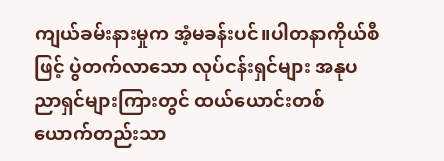ကျယ်ခမ်းနားမှုက အံ့မခန်းပင်။ပါတနာကိုယ်စီဖြင့် ပွဲတက်လာသော လုပ်ငန်းရှင်များ အနုပညာရှင်များကြားတွင် ထယ်ယောင်းတစ်ယောက်တည်းသာ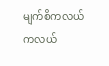မျက်စိကလယ်ကလယ်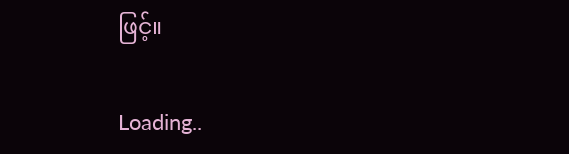ဖြင့်။

Loading..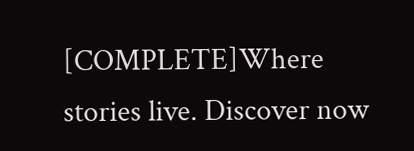[COMPLETE]Where stories live. Discover now